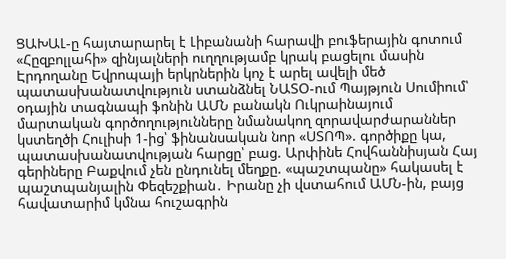ՑԱԽԱԼ-ը հայտարարել է Լիբանանի հարավի բուֆերային գոտում «Հըզբոլլահի» զինյալների ուղղությամբ կրակ բացելու մասին Էրդողանը Եվրոպայի երկրներին կոչ է արել ավելի մեծ պատասխանատվություն ստանձնել ՆԱՏՕ-ում Պայթյուն Սումիում՝ օդային տագնապի ֆոնին ԱՄՆ բանակն Ուկրաինայում մարտական գործողությունները նմանակող զորավարժարաններ կստեղծի Հուլիսի 1-ից՝ ֆինանսական նոր «ՍՏՈՊ». գործիքը կա, պատասխանատվության հարցը՝ բաց. Արփինե Հովհաննիսյան Հայ գերիները Բաքվում չեն ընդունել մեղքը. «պաշտպանը» հակասել է պաշտպանյալին Փեզեշքիան․ Իրանը չի վստահում ԱՄՆ-ին, բայց հավատարիմ կմնա հուշագրին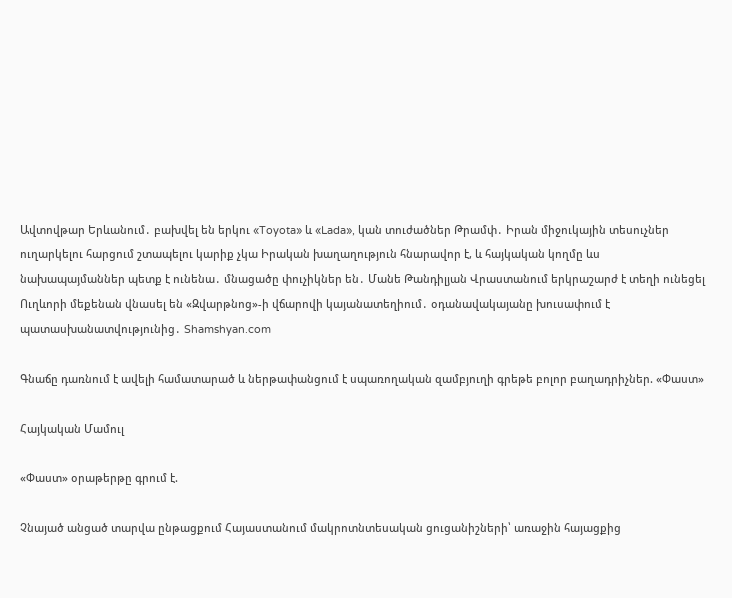Ավտովթար Երևանում․ բախվել են երկու «Toyota» և «Lada», կան տուժածներ Թրամփ․ Իրան միջուկային տեսուչներ ուղարկելու հարցում շտապելու կարիք չկա Իրական խաղաղություն հնարավոր է, և հայկական կողմը ևս նախապայմաններ պետք է ունենա․ մնացածը փուչիկներ են․ Մանե Թանդիլյան Վրաստանում երկրաշարժ է տեղի ունեցել Ուղևորի մեքենան վնասել են «Զվարթնոց»-ի վճարովի կայանատեղիում․ օդանավակայանը խուսափում է պատասխանատվությունից․ Shamshyan.com

Գնաճը դառնում է ավելի համատարած և ներթափանցում է սպառողական զամբյուղի գրեթե բոլոր բաղադրիչներ. «Փաստ»

Հայկական Մամուլ

«Փաստ» օրաթերթը գրում է.

Չնայած անցած տարվա ընթացքում Հայաստանում մակրոտնտեսական ցուցանիշների՝ առաջին հայացքից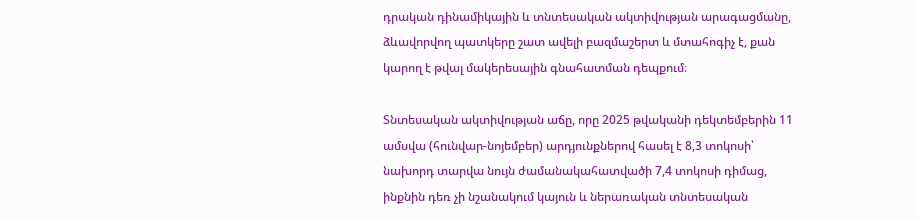դրական դինամիկային և տնտեսական ակտիվության արագացմանը, ձևավորվող պատկերը շատ ավելի բազմաշերտ և մտահոգիչ է, քան կարող է թվալ մակերեսային գնահատման դեպքում։

Տնտեսական ակտիվության աճը, որը 2025 թվականի դեկտեմբերին 11 ամսվա (հունվար-նոյեմբեր) արդյունքներով հասել է 8,3 տոկոսի՝ նախորդ տարվա նույն ժամանակահատվածի 7,4 տոկոսի դիմաց, ինքնին դեռ չի նշանակում կայուն և ներառական տնտեսական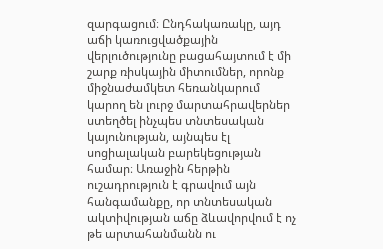զարգացում։ Ընդհակառակը, այդ աճի կառուցվածքային վերլուծությունը բացահայտում է մի շարք ռիսկային միտումներ, որոնք միջնաժամկետ հեռանկարում կարող են լուրջ մարտահրավերներ ստեղծել ինչպես տնտեսական կայունության, այնպես էլ սոցիալական բարեկեցության համար։ Առաջին հերթին ուշադրություն է գրավում այն հանգամանքը, որ տնտեսական ակտիվության աճը ձևավորվում է ոչ թե արտահանմանն ու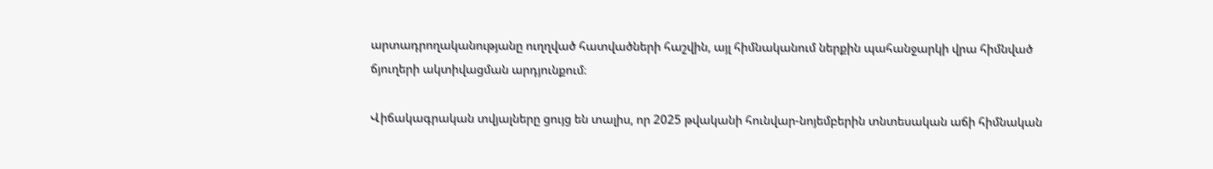արտադրողականությանը ուղղված հատվածների հաշվին, այլ հիմնականում ներքին պահանջարկի վրա հիմնված ճյուղերի ակտիվացման արդյունքում։

Վիճակագրական տվյալները ցույց են տալիս, որ 2025 թվականի հունվար-նոյեմբերին տնտեսական աճի հիմնական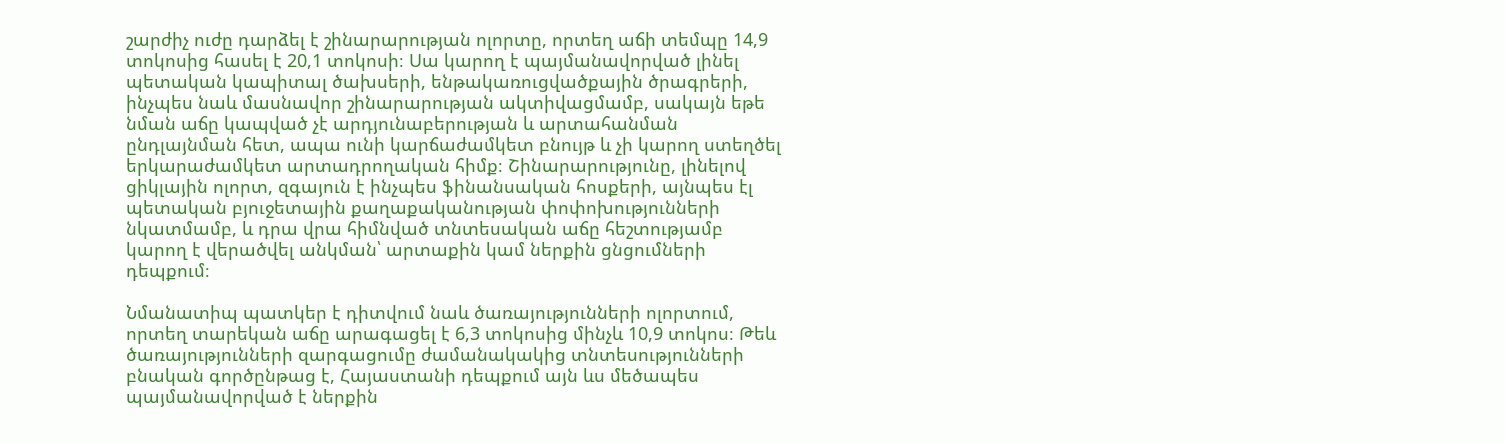շարժիչ ուժը դարձել է շինարարության ոլորտը, որտեղ աճի տեմպը 14,9 տոկոսից հասել է 20,1 տոկոսի։ Սա կարող է պայմանավորված լինել պետական կապիտալ ծախսերի, ենթակառուցվածքային ծրագրերի, ինչպես նաև մասնավոր շինարարության ակտիվացմամբ, սակայն եթե նման աճը կապված չէ արդյունաբերության և արտահանման ընդլայնման հետ, ապա ունի կարճաժամկետ բնույթ և չի կարող ստեղծել երկարաժամկետ արտադրողական հիմք։ Շինարարությունը, լինելով ցիկլային ոլորտ, զգայուն է ինչպես ֆինանսական հոսքերի, այնպես էլ պետական բյուջետային քաղաքականության փոփոխությունների նկատմամբ, և դրա վրա հիմնված տնտեսական աճը հեշտությամբ կարող է վերածվել անկման՝ արտաքին կամ ներքին ցնցումների դեպքում։

Նմանատիպ պատկեր է դիտվում նաև ծառայությունների ոլորտում, որտեղ տարեկան աճը արագացել է 6,3 տոկոսից մինչև 10,9 տոկոս։ Թեև ծառայությունների զարգացումը ժամանակակից տնտեսությունների բնական գործընթաց է, Հայաստանի դեպքում այն ևս մեծապես պայմանավորված է ներքին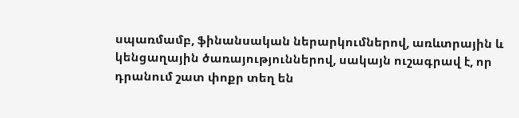սպառմամբ, ֆինանսական ներարկումներով, առևտրային և կենցաղային ծառայություններով, սակայն ուշագրավ է, որ դրանում շատ փոքր տեղ են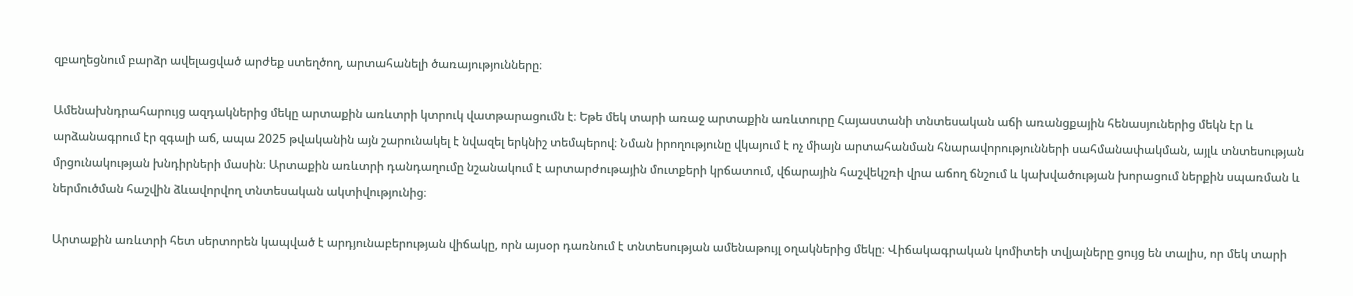զբաղեցնում բարձր ավելացված արժեք ստեղծող, արտահանելի ծառայությունները։

Ամենախնդրահարույց ազդակներից մեկը արտաքին առևտրի կտրուկ վատթարացումն է։ Եթե մեկ տարի առաջ արտաքին առևտուրը Հայաստանի տնտեսական աճի առանցքային հենասյուներից մեկն էր և արձանագրում էր զգալի աճ, ապա 2025 թվականին այն շարունակել է նվազել երկնիշ տեմպերով։ Նման իրողությունը վկայում է ոչ միայն արտահանման հնարավորությունների սահմանափակման, այլև տնտեսության մրցունակության խնդիրների մասին։ Արտաքին առևտրի դանդաղումը նշանակում է արտարժութային մուտքերի կրճատում, վճարային հաշվեկշռի վրա աճող ճնշում և կախվածության խորացում ներքին սպառման և ներմուծման հաշվին ձևավորվող տնտեսական ակտիվությունից։

Արտաքին առևտրի հետ սերտորեն կապված է արդյունաբերության վիճակը, որն այսօր դառնում է տնտեսության ամենաթույլ օղակներից մեկը։ Վիճակագրական կոմիտեի տվյալները ցույց են տալիս, որ մեկ տարի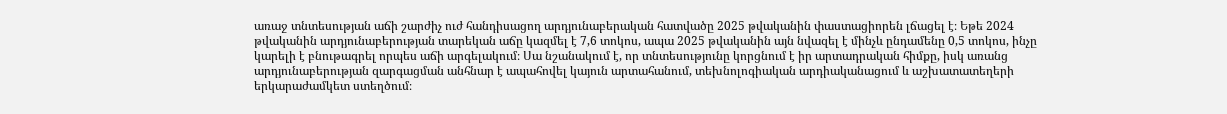առաջ տնտեսության աճի շարժիչ ուժ հանդիսացող արդյունաբերական հատվածը 2025 թվականին փաստացիորեն լճացել է։ Եթե 2024 թվականին արդյունաբերության տարեկան աճը կազմել է 7,6 տոկոս, ապա 2025 թվականին այն նվազել է մինչև ընդամենը 0,5 տոկոս, ինչը կարելի է բնութագրել որպես աճի արգելակում։ Սա նշանակում է, որ տնտեսությունը կորցնում է իր արտադրական հիմքը, իսկ առանց արդյունաբերության զարգացման անհնար է ապահովել կայուն արտահանում, տեխնոլոգիական արդիականացում և աշխատատեղերի երկարաժամկետ ստեղծում։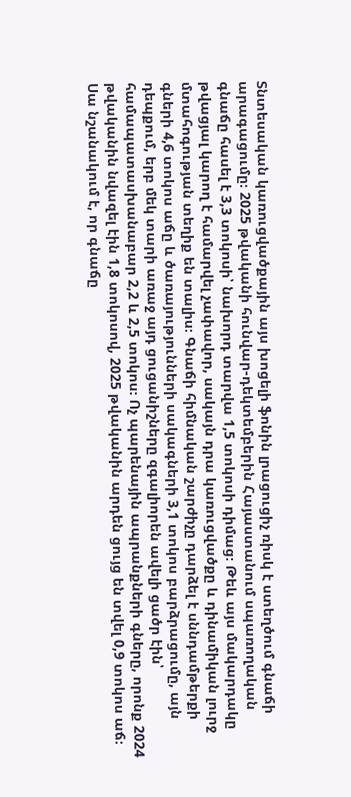Տնտեսական կառուցվածքային այս խոցելի ֆոնին լրացուցիչ ռիսկ է ստեղծում գնաճի արագացումը։ 2025 թվականի հունվար-դեկտեմբերին Հայաստանում սպառողական գնաճը հասել է 3,3 տոկոսի՝ նախորդ տարվա 1,5 տոկոսի դիմաց։ Թեև այս մակարդակը թվացյալ կարող է համարվել չափավոր, սակայն դրա կառուցվածքը և դինամիկան լուրջ մտահոգության տեղիք են տալիս։ Գնաճի հիմնական շարժիչը դարձել է սննդամթերքի գների 4,6 տոկոս աճը և ծառայությունների սակագների 3,1 տոկոս բարձրացումը, այն դեպքում, երբ մեկ տարի առաջ այդ ցուցանիշները զգալիորեն ավելի ցածր էին՝ համապատասխանաբար 2,2 և 2,5 տոկոս։ Ոչ պարենային ապրանքների գները, որոնք 2024 թվականին նվազել էին 1,8 տոկոսով, 2025 թվականին արդեն ցույց են տվել 0,9 տոկոս աճ։ Սա նշանակում է, որ գնաճը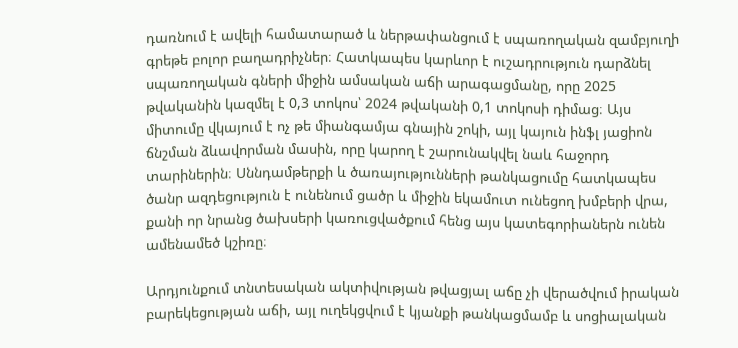դառնում է ավելի համատարած և ներթափանցում է սպառողական զամբյուղի գրեթե բոլոր բաղադրիչներ։ Հատկապես կարևոր է ուշադրություն դարձնել սպառողական գների միջին ամսական աճի արագացմանը, որը 2025 թվականին կազմել է 0,3 տոկոս՝ 2024 թվականի 0,1 տոկոսի դիմաց։ Այս միտումը վկայում է ոչ թե միանգամյա գնային շոկի, այլ կայուն ինֆլ յացիոն ճնշման ձևավորման մասին, որը կարող է շարունակվել նաև հաջորդ տարիներին։ Սննդամթերքի և ծառայությունների թանկացումը հատկապես ծանր ազդեցություն է ունենում ցածր և միջին եկամուտ ունեցող խմբերի վրա, քանի որ նրանց ծախսերի կառուցվածքում հենց այս կատեգորիաներն ունեն ամենամեծ կշիռը։

Արդյունքում տնտեսական ակտիվության թվացյալ աճը չի վերածվում իրական բարեկեցության աճի, այլ ուղեկցվում է կյանքի թանկացմամբ և սոցիալական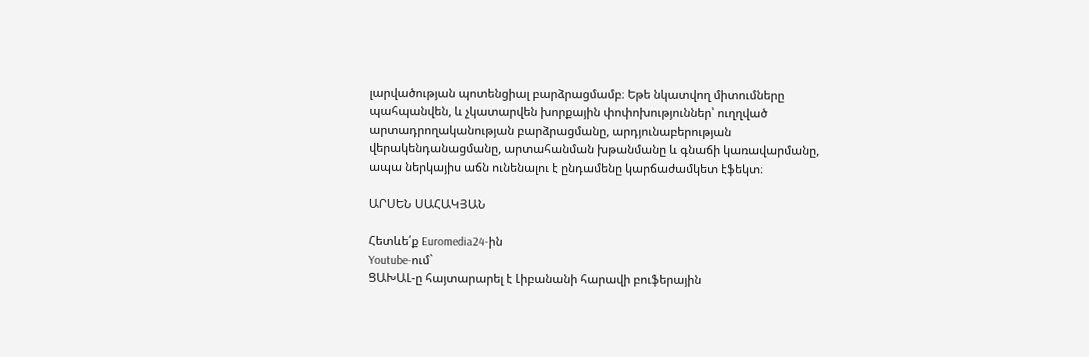լարվածության պոտենցիալ բարձրացմամբ։ Եթե նկատվող միտումները պահպանվեն, և չկատարվեն խորքային փոփոխություններ՝ ուղղված արտադրողականության բարձրացմանը, արդյունաբերության վերակենդանացմանը, արտահանման խթանմանը և գնաճի կառավարմանը, ապա ներկայիս աճն ունենալու է ընդամենը կարճաժամկետ էֆեկտ։

ԱՐՍԵՆ ՍԱՀԱԿՅԱՆ

Հետևե՛ք Euromedia24-ին
Youtube-ում`
ՑԱԽԱԼ-ը հայտարարել է Լիբանանի հարավի բուֆերային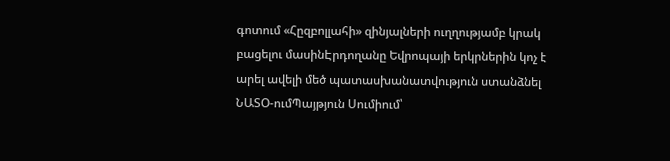գոտում «Հըզբոլլահի» զինյալների ուղղությամբ կրակ բացելու մասինԷրդողանը Եվրոպայի երկրներին կոչ է արել ավելի մեծ պատասխանատվություն ստանձնել ՆԱՏՕ-ումՊայթյուն Սումիում՝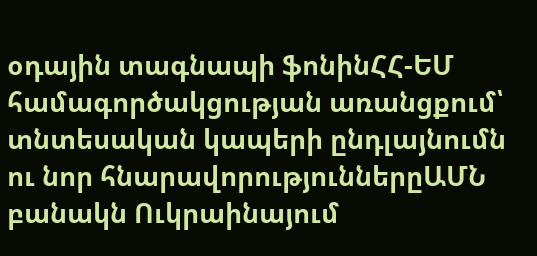օդային տագնապի ֆոնինՀՀ-ԵՄ համագործակցության առանցքում՝ տնտեսական կապերի ընդլայնումն ու նոր հնարավորություններըԱՄՆ բանակն Ուկրաինայում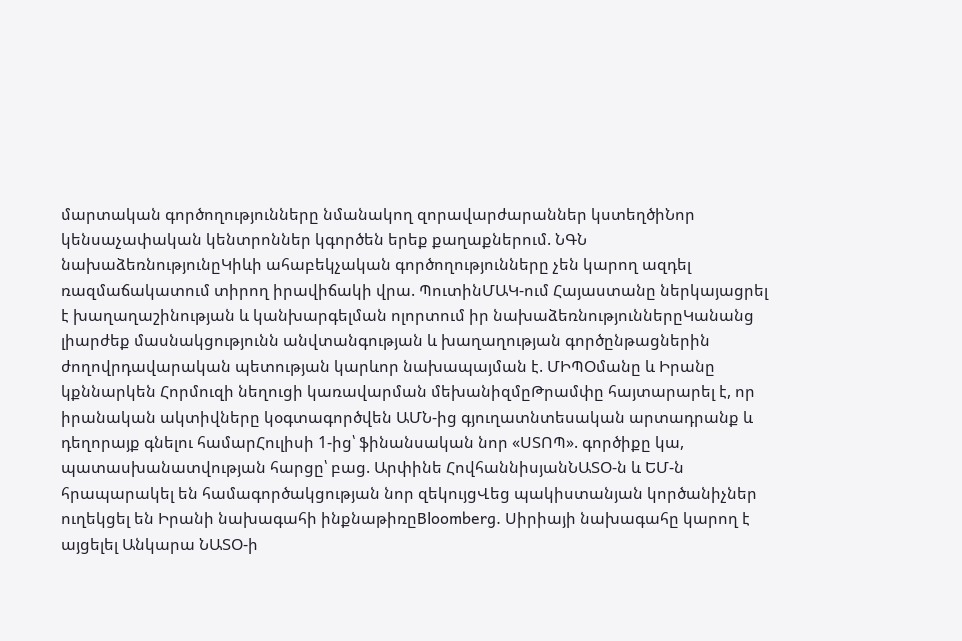մարտական գործողությունները նմանակող զորավարժարաններ կստեղծիՆոր կենսաչափական կենտրոններ կգործեն երեք քաղաքներում. ՆԳՆ նախաձեռնությունըԿիևի ահաբեկչական գործողությունները չեն կարող ազդել ռազմաճակատում տիրող իրավիճակի վրա. ՊուտինՄԱԿ-ում Հայաստանը ներկայացրել է խաղաղաշինության և կանխարգելման ոլորտում իր նախաձեռնություններըԿանանց լիարժեք մասնակցությունն անվտանգության և խաղաղության գործընթացներին ժողովրդավարական պետության կարևոր նախապայման է. ՄԻՊՕմանը և Իրանը կքննարկեն Հորմուզի նեղուցի կառավարման մեխանիզմըԹրամփը հայտարարել է, որ իրանական ակտիվները կօգտագործվեն ԱՄՆ-ից գյուղատնտեսական արտադրանք և դեղորայք գնելու համարՀուլիսի 1-ից՝ ֆինանսական նոր «ՍՏՈՊ». գործիքը կա, պատասխանատվության հարցը՝ բաց. Արփինե ՀովհաննիսյանՆԱՏՕ-ն և ԵՄ-ն հրապարակել են համագործակցության նոր զեկույցՎեց պակիստանյան կործանիչներ ուղեկցել են Իրանի նախագահի ինքնաթիռըBloomberg. Սիրիայի նախագահը կարող է այցելել Անկարա ՆԱՏՕ-ի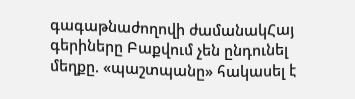գագաթնաժողովի ժամանակՀայ գերիները Բաքվում չեն ընդունել մեղքը. «պաշտպանը» հակասել է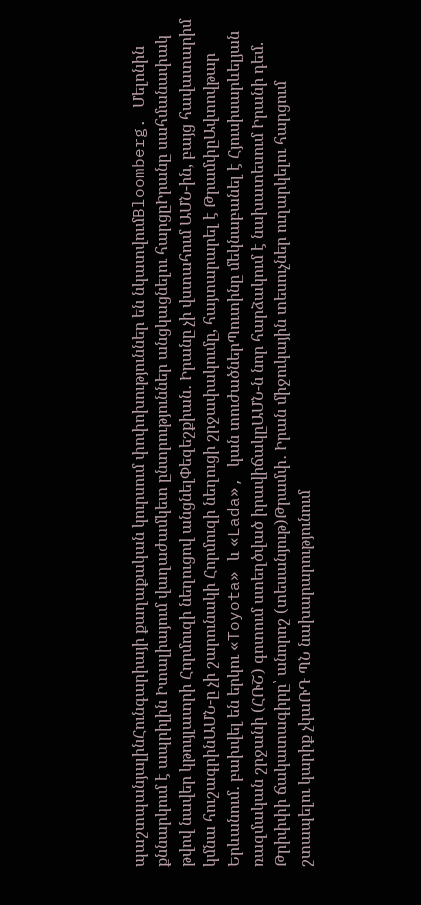պաշտպանյալինՀունգարիայի քաղաքական կուրսում փոփոխություններ են նկատվումBloomberg. Մելոնին քննարկում է ապրիլին Իտալիայում վաղաժամկետ ընտրություններ անցկացնելու հարցըԻրանը սահմանափակ թվով նավեր կթույլատրի Հորմուզի նեղուցով անցնելՓեզեշքիան․ Իրանը չի վստահում ԱՄՆ-ին, բայց հավատարիմ կմնա հուշագրինԱՄՆ-ը չի շարունակի Հորմուզի նեղուցի շրջափակումը, հայտարարել է ԹրամփըԱվտովթար Երևանում․ բախվել են երկու «Toyota» և «Lada», կան տուժածներՊուտինը մեկնաբանել է Հյուսիսարևելյան ռազմական շրջանի (ՀՌՇ) գոտում ստեղծված իրավիճակըԱՄՆ-ն նոր հարձակում է նախատեսում Իրանի դեմ. Թրիփփի ճակատագիրը՝ անորոշ (տեսանյութ)Թրամփ․ Իրան միջուկային տեսուչներ ուղարկելու հարցում շտապելու կարիք չկաՌԴ ՊՆ նախարարությունում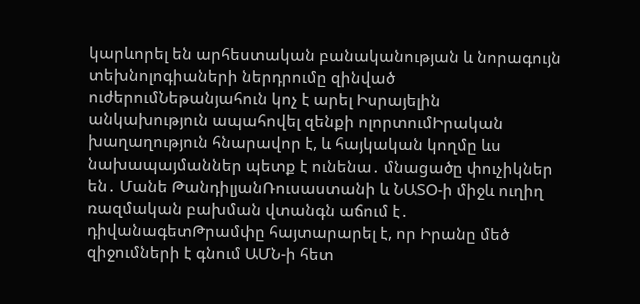կարևորել են արհեստական բանականության և նորագույն տեխնոլոգիաների ներդրումը զինված ուժերումՆեթանյահուն կոչ է արել Իսրայելին անկախություն ապահովել զենքի ոլորտումԻրական խաղաղություն հնարավոր է, և հայկական կողմը ևս նախապայմաններ պետք է ունենա․ մնացածը փուչիկներ են․ Մանե ԹանդիլյանՌուսաստանի և ՆԱՏՕ-ի միջև ուղիղ ռազմական բախման վտանգն աճում է․ դիվանագետԹրամփը հայտարարել է, որ Իրանը մեծ զիջումների է գնում ԱՄՆ-ի հետ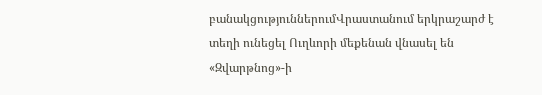բանակցություններումՎրաստանում երկրաշարժ է տեղի ունեցել Ուղևորի մեքենան վնասել են «Զվարթնոց»-ի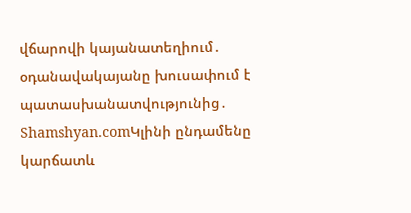վճարովի կայանատեղիում․ օդանավակայանը խուսափում է պատասխանատվությունից․ Shamshyan.comԿլինի ընդամենը կարճատև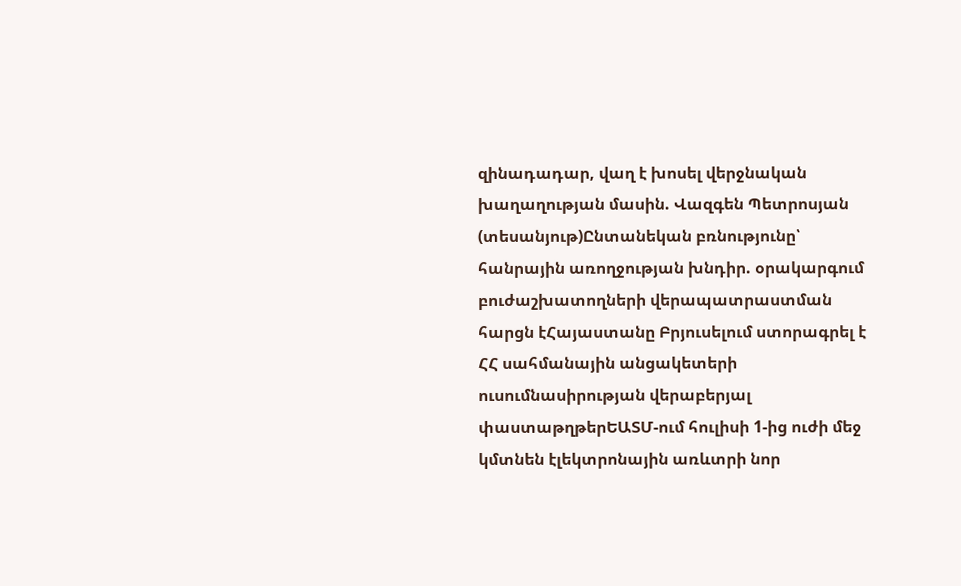զինադադար, վաղ է խոսել վերջնական խաղաղության մասին. Վազգեն Պետրոսյան (տեսանյութ)Ընտանեկան բռնությունը՝ հանրային առողջության խնդիր. օրակարգում բուժաշխատողների վերապատրաստման հարցն էՀայաստանը Բրյուսելում ստորագրել է ՀՀ սահմանային անցակետերի ուսումնասիրության վերաբերյալ փաստաթղթերԵԱՏՄ-ում հուլիսի 1-ից ուժի մեջ կմտնեն էլեկտրոնային առևտրի նոր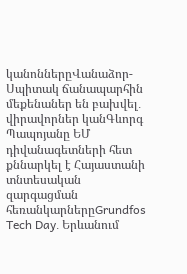կանոններըՎանաձոր-Սպիտակ ճանապարհին մեքենաներ են բախվել․ վիրավորներ կանԳևորգ Պապոյանը ԵՄ դիվանագետների հետ քննարկել է Հայաստանի տնտեսական զարգացման հեռանկարներըGrundfos Tech Day․ Երևանում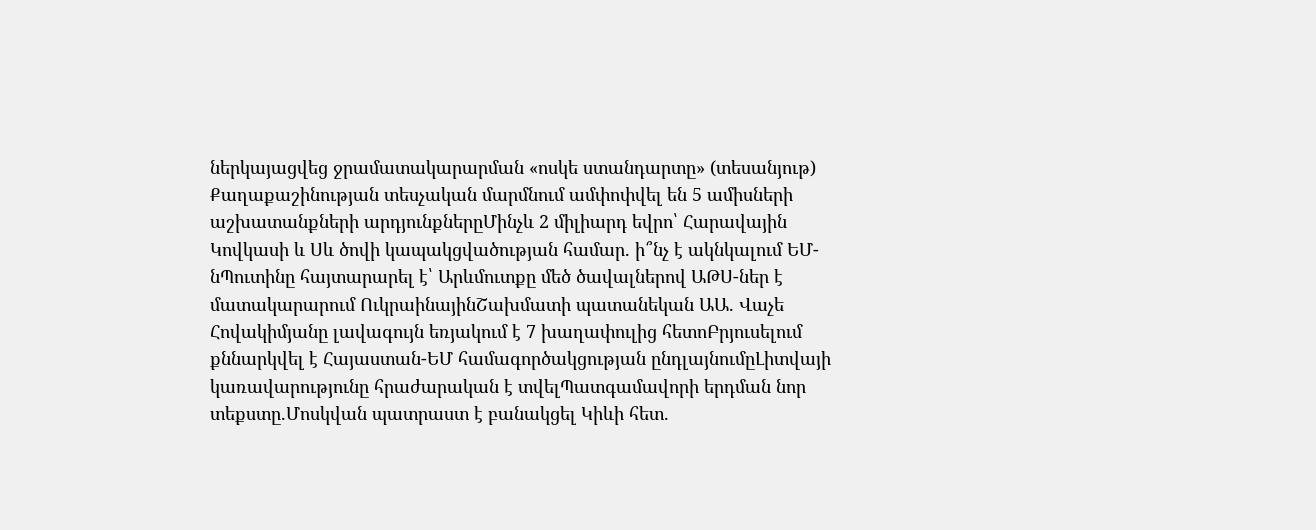ներկայացվեց ջրամատակարարման «ոսկե ստանդարտը» (տեսանյութ) Քաղաքաշինության տեսչական մարմնում ամփոփվել են 5 ամիսների աշխատանքների արդյունքներըՄինչև 2 միլիարդ եվրո՝ Հարավային Կովկասի և Սև ծովի կապակցվածության համար. ի՞նչ է ակնկալում ԵՄ-նՊուտինը հայտարարել է՝ Արևմուտքը մեծ ծավալներով ԱԹՍ-ներ է մատակարարում ՈւկրաինայինՇախմատի պատանեկան ԱԱ. Վաչե Հովակիմյանը լավագույն եռյակում է 7 խաղափուլից հետոԲրյուսելում քննարկվել է Հայաստան-ԵՄ համագործակցության ընդլայնումըԼիտվայի կառավարությունը հրաժարական է տվելՊատգամավորի երդման նոր տեքստը.Մոսկվան պատրաստ է բանակցել Կիևի հետ.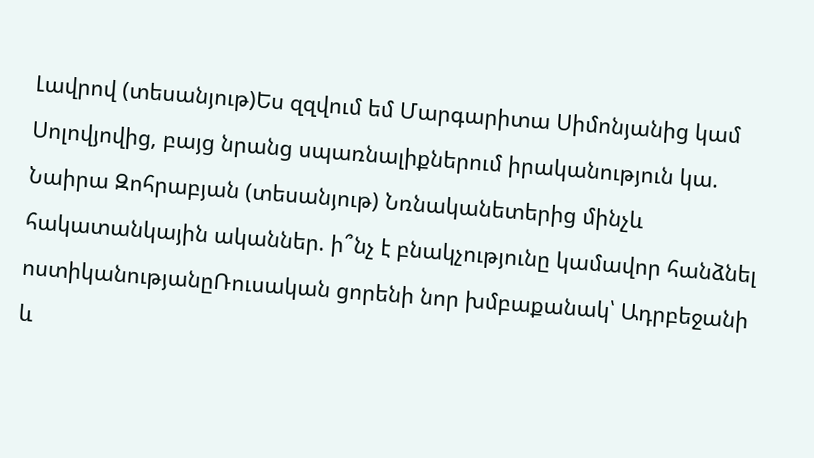Լավրով (տեսանյութ)Ես զզվում եմ Մարգարիտա Սիմոնյանից կամ Սոլովյովից, բայց նրանց սպառնալիքներում իրականություն կա. Նաիրա Զոհրաբյան (տեսանյութ) Նռնականետերից մինչև հակատանկային ականներ. ի՞նչ է բնակչությունը կամավոր հանձնել ոստիկանությանըՌուսական ցորենի նոր խմբաքանակ՝ Ադրբեջանի և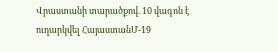Վրաստանի տարածքով. 10 վագոն է ուղարկվել ՀայաստանՄ-19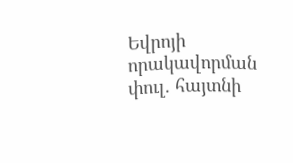Եվրոյի որակավորման փուլ. հայտնի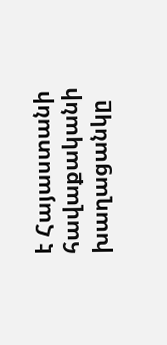է Հայաստանի հավաքականի խաղացանկը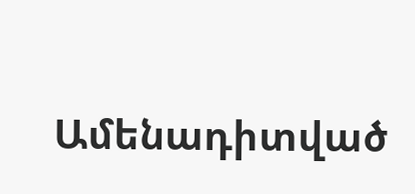Ամենադիտված